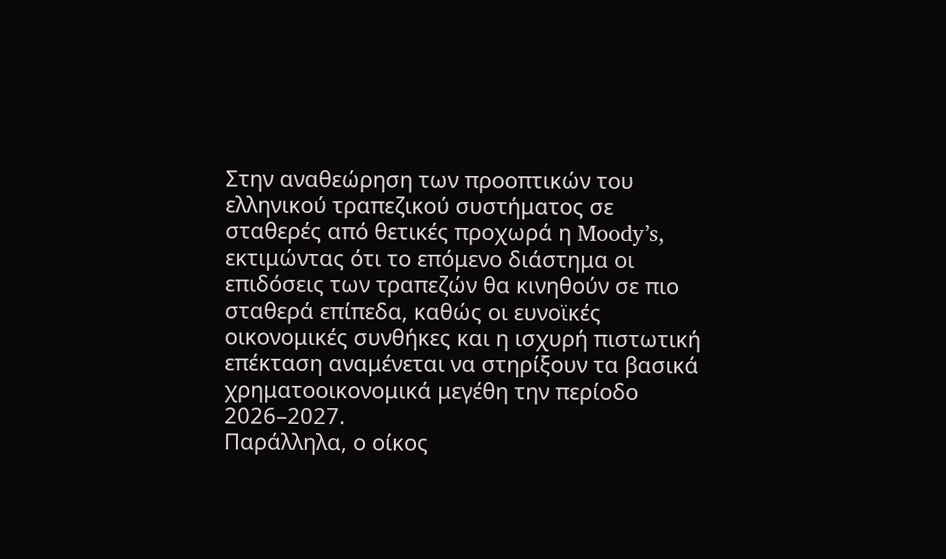Στην αναθεώρηση των προοπτικών του ελληνικού τραπεζικού συστήματος σε σταθερές από θετικές προχωρά η Moody’s, εκτιμώντας ότι το επόμενο διάστημα οι επιδόσεις των τραπεζών θα κινηθούν σε πιο σταθερά επίπεδα, καθώς οι ευνοϊκές οικονομικές συνθήκες και η ισχυρή πιστωτική επέκταση αναμένεται να στηρίξουν τα βασικά χρηματοοικονομικά μεγέθη την περίοδο 2026–2027.
Παράλληλα, ο οίκος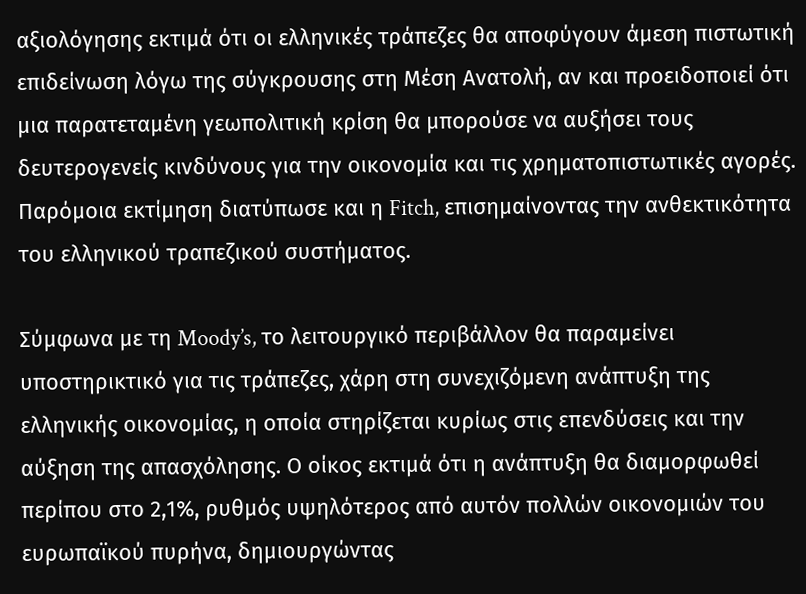αξιολόγησης εκτιμά ότι οι ελληνικές τράπεζες θα αποφύγουν άμεση πιστωτική επιδείνωση λόγω της σύγκρουσης στη Μέση Ανατολή, αν και προειδοποιεί ότι μια παρατεταμένη γεωπολιτική κρίση θα μπορούσε να αυξήσει τους δευτερογενείς κινδύνους για την οικονομία και τις χρηματοπιστωτικές αγορές. Παρόμοια εκτίμηση διατύπωσε και η Fitch, επισημαίνοντας την ανθεκτικότητα του ελληνικού τραπεζικού συστήματος.

Σύμφωνα με τη Moody’s, το λειτουργικό περιβάλλον θα παραμείνει υποστηρικτικό για τις τράπεζες, χάρη στη συνεχιζόμενη ανάπτυξη της ελληνικής οικονομίας, η οποία στηρίζεται κυρίως στις επενδύσεις και την αύξηση της απασχόλησης. Ο οίκος εκτιμά ότι η ανάπτυξη θα διαμορφωθεί περίπου στο 2,1%, ρυθμός υψηλότερος από αυτόν πολλών οικονομιών του ευρωπαϊκού πυρήνα, δημιουργώντας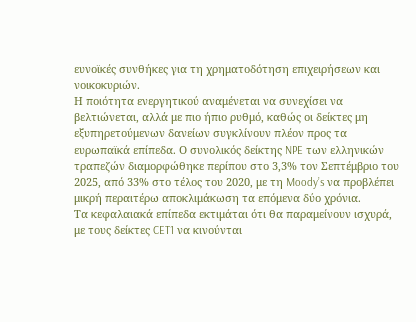ευνοϊκές συνθήκες για τη χρηματοδότηση επιχειρήσεων και νοικοκυριών.
Η ποιότητα ενεργητικού αναμένεται να συνεχίσει να βελτιώνεται, αλλά με πιο ήπιο ρυθμό, καθώς οι δείκτες μη εξυπηρετούμενων δανείων συγκλίνουν πλέον προς τα ευρωπαϊκά επίπεδα. Ο συνολικός δείκτης NPE των ελληνικών τραπεζών διαμορφώθηκε περίπου στο 3,3% τον Σεπτέμβριο του 2025, από 33% στο τέλος του 2020, με τη Moody’s να προβλέπει μικρή περαιτέρω αποκλιμάκωση τα επόμενα δύο χρόνια.
Τα κεφαλαιακά επίπεδα εκτιμάται ότι θα παραμείνουν ισχυρά, με τους δείκτες CET1 να κινούνται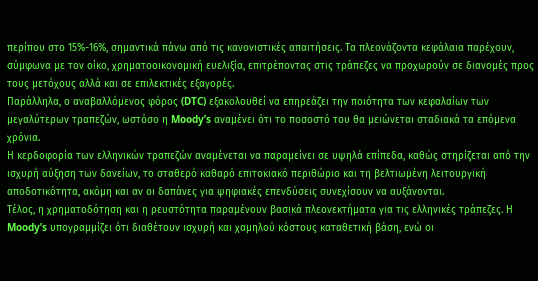περίπου στο 15%-16%, σημαντικά πάνω από τις κανονιστικές απαιτήσεις. Τα πλεονάζοντα κεφάλαια παρέχουν, σύμφωνα με τον οίκο, χρηματοοικονομική ευελιξία, επιτρέποντας στις τράπεζες να προχωρούν σε διανομές προς τους μετόχους αλλά και σε επιλεκτικές εξαγορές.
Παράλληλα, ο αναβαλλόμενος φόρος (DTC) εξακολουθεί να επηρεάζει την ποιότητα των κεφαλαίων των μεγαλύτερων τραπεζών, ωστόσο η Moody’s αναμένει ότι το ποσοστό του θα μειώνεται σταδιακά τα επόμενα χρόνια.
Η κερδοφορία των ελληνικών τραπεζών αναμένεται να παραμείνει σε υψηλά επίπεδα, καθώς στηρίζεται από την ισχυρή αύξηση των δανείων, το σταθερό καθαρό επιτοκιακό περιθώριο και τη βελτιωμένη λειτουργική αποδοτικότητα, ακόμη και αν οι δαπάνες για ψηφιακές επενδύσεις συνεχίσουν να αυξάνονται.
Τέλος, η χρηματοδότηση και η ρευστότητα παραμένουν βασικά πλεονεκτήματα για τις ελληνικές τράπεζες. Η Moody’s υπογραμμίζει ότι διαθέτουν ισχυρή και χαμηλού κόστους καταθετική βάση, ενώ οι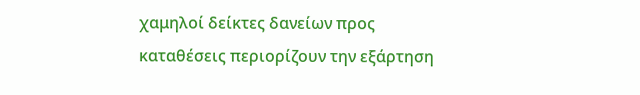χαμηλοί δείκτες δανείων προς καταθέσεις περιορίζουν την εξάρτηση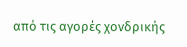από τις αγορές χονδρικής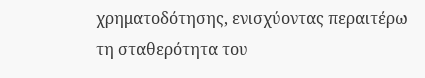χρηματοδότησης, ενισχύοντας περαιτέρω τη σταθερότητα του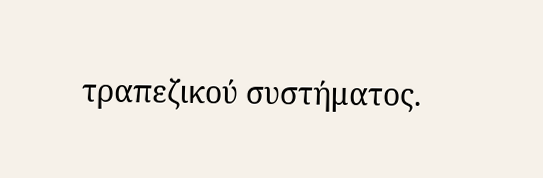τραπεζικού συστήματος.